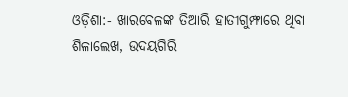ଓଡ଼ିଶା:- ଖାରବେଳଙ୍କ ତିଆରି ହାତୀଗୁମ୍ଫାରେ ଥିବା ଶିଳାଲେଖ, ଉଦୟଗିରି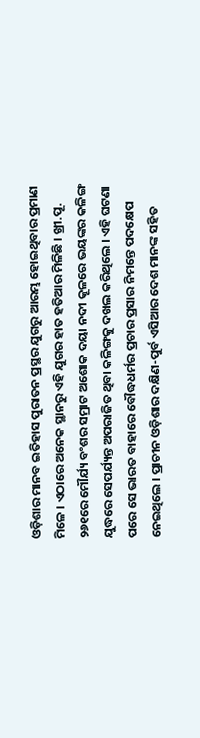ଓଡ଼ିଶାର ମାନବ ଇତିହାସ ପୁରାତନ ପ୍ରସ୍ଥର ଯୁଗରୁ ଆରମ୍ଭ ହୋଇଥିବାର ପ୍ରମାଣ ମିଳେ । ଏଠାରେ ଅନେକ ସ୍ଥାନରୁ ଏହି ଯୁଗର ହାତ ହତିଆର ମିଳିଛି । ଖ୍ରୀ.ପୂ. ୨୬୧ରେ ମୌର୍ଯ୍ୟ ବଂଶର ସମ୍ରାଟ ଅଶୋକ ଦୟା ନଦୀ କୂଳରେ ଭୟଙ୍କର କଳିଙ୍ଗ ଯୁଦ୍ଧରେ ସେପର୍ଯ୍ୟନ୍ତ ଅପରାଜିତ ଥିବା କଳିଙ୍ଗକୁ ଦଖଲ କରିଥିଲେ । ଏହି ଘଟଣା ପରେ ସେ ଭାରତ ବାହାରେ ବୌଦ୍ଧଧର୍ମର ପ୍ରଚାର ପ୍ରସାର ନିମନ୍ତେ ପଦକ୍ଷେପ ନେଇଥିଲେ । ପ୍ରାଚୀନ ଓଡ଼ିଶାର ଦକ୍ଷିଣ-ପୁର୍ବ ଏସିଆର ଦେଶ ମାନଙ୍କ ସହିତ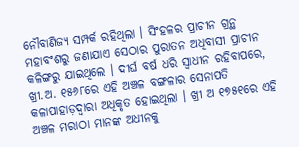ନୌବାଣିଜ୍ୟ ସମ୍ପର୍କ ରହିଥିଲା । ସିଂହଳର ପ୍ରାଚୀନ ଗ୍ରନ୍ଥ ମହାବଂଶରୁ ଜଣାଯାଏ ସେଠାର ପୁରାତନ ଅଧିବାସୀ ପ୍ରାଚୀନ କଳିଙ୍ଗରୁ ଯାଇଥିଲେ । ଦୀର୍ଘ ବର୍ଷ ଧରି ସ୍ୱାଧୀନ ରହିବାପରେ, ଖ୍ରୀ.ଅ. ୧୫୬୮ରେ ଏହି ଅଞ୍ଚଳ ବଙ୍ଗଳାର ସେନାପତି କଳାପାହାଡ଼ଦ୍ୱାରା ଅଧିକୃତ ହୋଇଥିଲା । ଖ୍ରୀ ଅ ୧୭୫୧ରେ ଏହି ଅଞ୍ଚଳ ମରାଠା ମାନଙ୍କ ଅଧୀନକୁ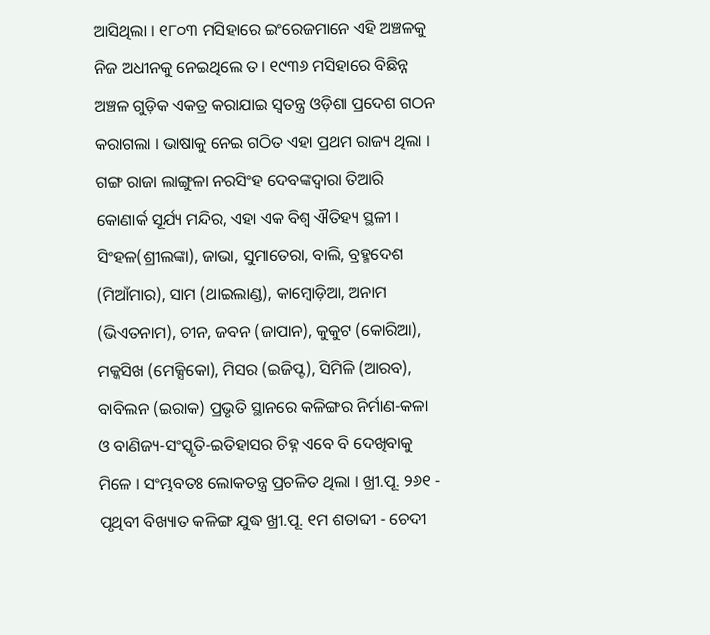ଆସିଥିଲା । ୧୮୦୩ ମସିହାରେ ଇଂରେଜମାନେ ଏହି ଅଞ୍ଚଳକୁ ନିଜ ଅଧୀନକୁ ନେଇଥିଲେ ତ। ୧୯୩୬ ମସିହାରେ ବିଛିନ୍ନ ଅଞ୍ଚଳ ଗୁଡ଼ିକ ଏକତ୍ର କରାଯାଇ ସ୍ୱତନ୍ତ୍ର ଓଡ଼ିଶା ପ୍ରଦେଶ ଗଠନ କରାଗଲା । ଭାଷାକୁ ନେଇ ଗଠିତ ଏହା ପ୍ରଥମ ରାଜ୍ୟ ଥିଲା । ଗଙ୍ଗ ରାଜା ଲାଙ୍ଗୁଳା ନରସିଂହ ଦେବଙ୍କଦ୍ୱାରା ତିଆରି କୋଣାର୍କ ସୂର୍ଯ୍ୟ ମନ୍ଦିର, ଏହା ଏକ ବିଶ୍ୱ ଐତିହ୍ୟ ସ୍ଥଳୀ । ସିଂହଳ(ଶ୍ରୀଲଙ୍କା), ଜାଭା, ସୁମାତେରା, ବାଲି, ବ୍ରହ୍ମଦେଶ (ମିଆଁମାର), ସାମ (ଥାଇଲାଣ୍ଡ), କାମ୍ବୋଡ଼ିଆ, ଅନାମ (ଭିଏତନାମ), ଚୀନ, ଜବନ (ଜାପାନ), କୁକୁଟ (କୋରିଆ), ମକ୍କସିଖ (ମେକ୍ସିକୋ), ମିସର (ଇଜିପ୍ଟ), ସିମିଳି (ଆରବ), ବାବିଲନ (ଇରାକ) ପ୍ରଭୃତି ସ୍ଥାନରେ କଳିଙ୍ଗର ନିର୍ମାଣ-କଳା ଓ ବାଣିଜ୍ୟ-ସଂସ୍କୃତି-ଇତିହାସର ଚିହ୍ନ ଏବେ ବି ଦେଖିବାକୁ ମିଳେ । ସଂମ୍ଭବତଃ ଲୋକତନ୍ତ୍ର ପ୍ରଚଳିତ ଥିଲା । ଖ୍ରୀ.ପୂ. ୨୬୧ - ପୃଥିବୀ ବିଖ୍ୟାତ କଳିଙ୍ଗ ଯୁଦ୍ଧ ଖ୍ରୀ.ପୂ. ୧ମ ଶତାବ୍ଦୀ - ଚେଦୀ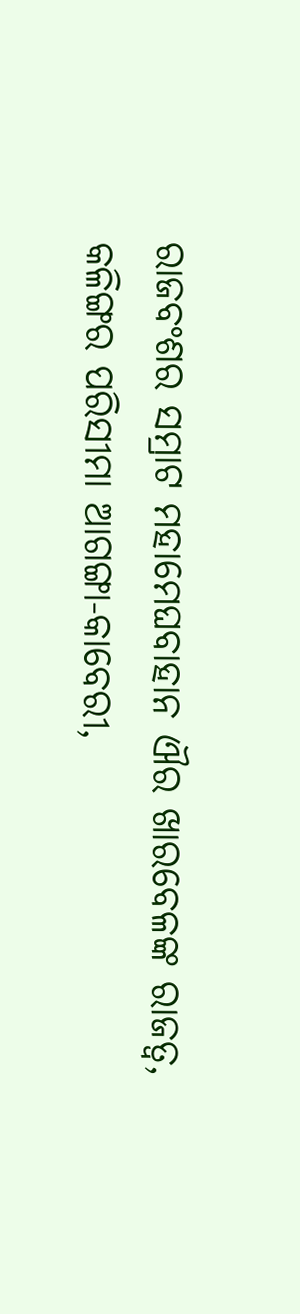ରାଜବଂଶର ସମ୍ରାଟ ମହାମେଘବାହାନ ଐର ଖାରବେଳଙ୍କ ରାଜତ୍ୱ, କଳିଙ୍ଗର ପରିସୀମା ଆଗଙ୍ଗା-କାବେରୀ,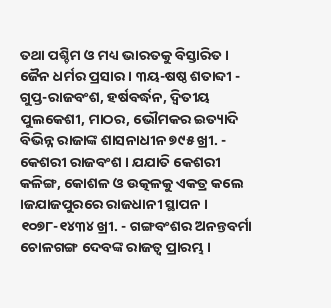ତଥା ପଶ୍ଚିମ ଓ ମଧ୍ୟ ଭାରତକୁ ବିସ୍ତାରିତ । ଜୈନ ଧର୍ମର ପ୍ରସାର । ୩ୟ-ଷଷ୍ଠ ଶତାବ୍ଦୀ - ଗୁପ୍ତ-ରାଜବଂଶ, ହର୍ଷବର୍ଦ୍ଧନ, ଦ୍ୱିତୀୟ ପୁଲକେଶୀ, ମାଠର, ଭୌମକର ଇତ୍ୟାଦି ବିଭିନ୍ନ ରାଜାଙ୍କ ଶାସନାଧୀନ ୭୯୫ ଖ୍ରୀ. - କେଶରୀ ରାଜବଂଶ । ଯଯାତି କେଶରୀ କଳିଙ୍ଗ, କୋଶଳ ଓ ଉତ୍କଳକୁ ଏକତ୍ର କଲେ ।ଜଯାଜପୁରରେ ରାଜଧାନୀ ସ୍ଥାପନ । ୧୦୭୮-୧୪୩୪ ଖ୍ରୀ. - ଗଙ୍ଗବଂଶର ଅନନ୍ତବର୍ମା ଚୋଳଗଙ୍ଗ ଦେବଙ୍କ ରାଜତ୍ୱ ପ୍ରାରମ୍ଭ ।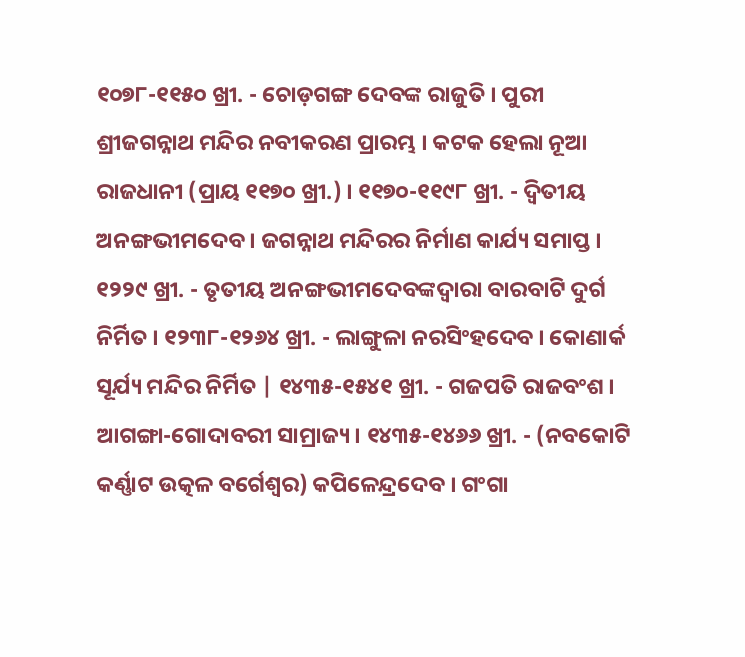୧୦୭୮-୧୧୫୦ ଖ୍ରୀ. - ଚୋଡ଼ଗଙ୍ଗ ଦେବଙ୍କ ରାଜୁତି । ପୁରୀ ଶ୍ରୀଜଗନ୍ନାଥ ମନ୍ଦିର ନବୀକରଣ ପ୍ରାରମ୍ଭ । କଟକ ହେଲା ନୂଆ ରାଜଧାନୀ (ପ୍ରାୟ ୧୧୭୦ ଖ୍ରୀ.) । ୧୧୭୦-୧୧୯୮ ଖ୍ରୀ. - ଦ୍ୱିତୀୟ ଅନଙ୍ଗଭୀମଦେବ । ଜଗନ୍ନାଥ ମନ୍ଦିରର ନିର୍ମାଣ କାର୍ଯ୍ୟ ସମାପ୍ତ । ୧୨୨୯ ଖ୍ରୀ. - ତୃତୀୟ ଅନଙ୍ଗଭୀମଦେବଙ୍କଦ୍ୱାରା ବାରବାଟି ଦୁର୍ଗ ନିର୍ମିତ । ୧୨୩୮-୧୨୬୪ ଖ୍ରୀ. - ଲାଙ୍ଗୁଳା ନରସିଂହଦେବ । କୋଣାର୍କ ସୂର୍ଯ୍ୟ ମନ୍ଦିର ନିର୍ମିତ | ୧୪୩୫-୧୫୪୧ ଖ୍ରୀ. - ଗଜପତି ରାଜବଂଶ । ଆଗଙ୍ଗା-ଗୋଦାବରୀ ସାମ୍ରାଜ୍ୟ । ୧୪୩୫-୧୪୬୬ ଖ୍ରୀ. - (ନବକୋଟି କର୍ଣ୍ଣାଟ ଉତ୍କଳ ବର୍ଗେଶ୍ୱର) କପିଳେନ୍ଦ୍ରଦେବ । ଗଂଗା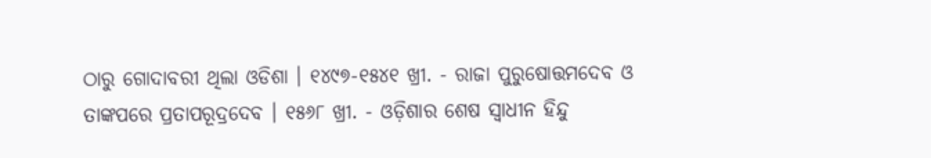ଠାରୁ ଗୋଦାବରୀ ଥିଲା ଓଡିଶା । ୧୪୯୭-୧୫୪୧ ଖ୍ରୀ. - ରାଜା ପୁରୁଷୋତ୍ତମଦେବ ଓ ତାଙ୍କପରେ ପ୍ରତାପରୂଦ୍ରଦେବ । ୧୫୬୮ ଖ୍ରୀ. - ଓଡ଼ିଶାର ଶେଷ ସ୍ୱାଧୀନ ହିନ୍ଦୁ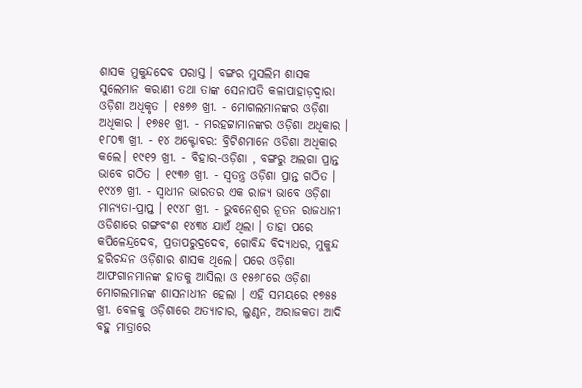ଶାସକ ମୁକୁନ୍ଦଦେବ ପରାସ୍ତ । ବଙ୍ଗର ମୁସଲିମ ଶାସକ ସୁଲେମାନ କରାଣୀ ତଥା ତାଙ୍କ ସେନାପତି କଳାପାହାଡ଼ଦ୍ୱାରା ଓଡ଼ିଶା ଅଧିକୃତ । ୧୫୭୬ ଖ୍ରୀ. - ମୋଗଲମାନଙ୍କର ଓଡ଼ିଶା ଅଧିକାର । ୧୭୫୧ ଖ୍ରୀ. - ମରହଟ୍ଟାମାନଙ୍କର ଓଡ଼ିଶା ଅଧିକାର । ୧୮୦୩ ଖ୍ରୀ. - ୧୪ ଅକ୍ଟୋବର: ବ୍ରିଟିଶମାନେ ଓଡିଶା ଅଧିକାର କଲେ। ୧୯୧୨ ଖ୍ରୀ. - ବିହାର-ଓଡ଼ିଶା , ବଙ୍ଗରୁ ଅଲଗା ପ୍ରାନ୍ତ ଭାବେ ଗଠିତ । ୧୯୩୬ ଖ୍ରୀ. - ସ୍ୱତନ୍ତ୍ର ଓଡ଼ିଶା ପ୍ରାନ୍ତ ଗଠିତ । ୧୯୪୭ ଖ୍ରୀ. - ସ୍ୱାଧୀନ ଭାରତର ଏକ ରାଜ୍ୟ ଭାବେ ଓଡ଼ିଶା ମାନ୍ୟତା-ପ୍ରାପ୍ତ । ୧୯୪୮ ଖ୍ରୀ. - ଭୁବନେଶ୍ୱର ନୂତନ ରାଜଧାନୀ ଓଡିଶାରେ ଗଙ୍ଗବଂଶ ୧୪୩୪ ଯାଏଁ ଥିଲା । ତାହା ପରେ କପିଳେନ୍ଦ୍ରଦେବ, ପ୍ରତାପରୁଦ୍ରଦେବ, ଗୋବିନ୍ଦ ବିଦ୍ୟାଧର, ମୁକୁନ୍ଦ ହରିଚନ୍ଦନ ଓଡ଼ିଶାର ଶାସକ ଥିଲେ। ପରେ ଓଡ଼ିଶା ଆଫଗାନମାନଙ୍କ ହାତକୁ ଆସିଲା ଓ ୧୫୬୮ରେ ଓଡ଼ିଶା ମୋଗଲମାନଙ୍କ ଶାସନାଧୀନ ହେଲା । ଏହି ସମୟରେ ୧୭୫୫ ଖ୍ରୀ. ବେଳକୁ ଓଡ଼ିଶାରେ ଅତ୍ୟାଚାର, ଲୁଣ୍ଠନ, ଅରାଜକତା ଆଦି ବହୁ ମାତ୍ରାରେ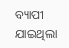ବ୍ୟାପୀ ଯାଇଥିଲା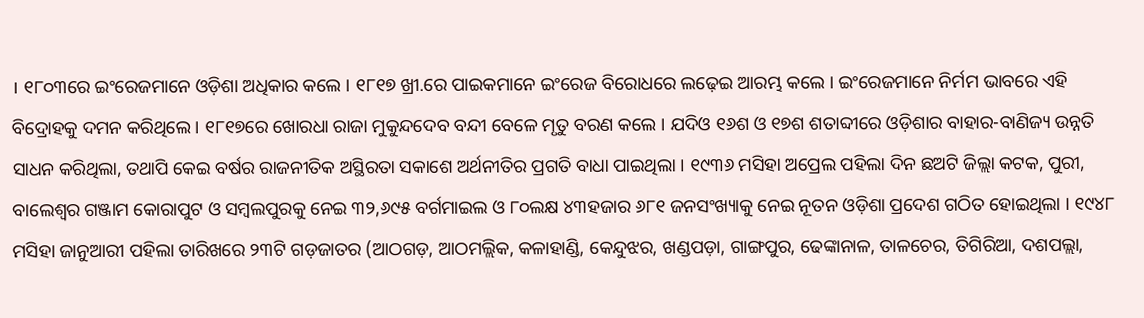। ୧୮୦୩ରେ ଇଂରେଜମାନେ ଓଡ଼ିଶା ଅଧିକାର କଲେ । ୧୮୧୭ ଖ୍ରୀ.ରେ ପାଇକମାନେ ଇଂରେଜ ବିରୋଧରେ ଲଢ଼େଇ ଆରମ୍ଭ କଲେ । ଇଂରେଜମାନେ ନିର୍ମମ ଭାବରେ ଏହି ବିଦ୍ରୋହକୁ ଦମନ କରିଥିଲେ । ୧୮୧୭ରେ ଖୋରଧା ରାଜା ମୁକୁନ୍ଦଦେବ ବନ୍ଦୀ ବେଳେ ମୃତୁ ବରଣ କଲେ । ଯଦିଓ ୧୬ଶ ଓ ୧୭ଶ ଶତାବ୍ଦୀରେ ଓଡ଼ିଶାର ବାହାର-ବାଣିଜ୍ୟ ଉନ୍ନତି ସାଧନ କରିଥିଲା, ତଥାପି କେଇ ବର୍ଷର ରାଜନୀତିକ ଅସ୍ଥିରତା ସକାଶେ ଅର୍ଥନୀତିର ପ୍ରଗତି ବାଧା ପାଇଥିଲା । ୧୯୩୬ ମସିହା ଅପ୍ରେଲ ପହିଲା ଦିନ ଛଅଟି ଜିଲ୍ଲା କଟକ, ପୁରୀ, ବାଲେଶ୍ୱର ଗଞ୍ଜାମ କୋରାପୁଟ ଓ ସମ୍ବଲପୁରକୁ ନେଇ ୩୨,୬୯୫ ବର୍ଗମାଇଲ ଓ ୮୦ଲକ୍ଷ ୪୩ହଜାର ୬୮୧ ଜନସଂଖ୍ୟାକୁ ନେଇ ନୂତନ ଓଡ଼ିଶା ପ୍ରଦେଶ ଗଠିତ ହୋଇଥିଲା । ୧୯୪୮ ମସିହା ଜାନୁଆରୀ ପହିଲା ତାରିଖରେ ୨୩ଟି ଗଡ଼ଜାତର (ଆଠଗଡ଼, ଆଠମଲ୍ଲିକ, କଳାହାଣ୍ଡି, କେନ୍ଦୁଝର, ଖଣ୍ଡପଡ଼ା, ଗାଙ୍ଗପୁର, ଢେଙ୍କାନାଳ, ତାଳଚେର, ତିଗିରିଆ, ଦଶପଲ୍ଲା,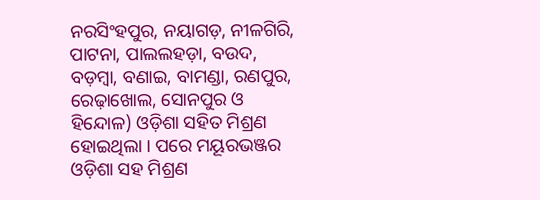ନରସିଂହପୁର, ନୟାଗଡ଼, ନୀଳଗିରି, ପାଟନା, ପାଲଲହଡ଼ା, ବଉଦ, ବଡ଼ମ୍ବା, ବଣାଇ, ବାମଣ୍ଡା, ରଣପୁର, ରେଢ଼ାଖୋଲ, ସୋନପୁର ଓ ହିନ୍ଦୋଳ) ଓଡ଼ିଶା ସହିତ ମିଶ୍ରଣ ହୋଇଥିଲା । ପରେ ମୟୂରଭଞ୍ଜର ଓଡ଼ିଶା ସହ ମିଶ୍ରଣ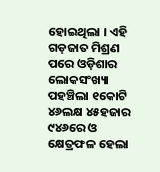ହୋଇଥିଲା । ଏହି ଗଡ଼ଜାତ ମିଶ୍ରଣ ପରେ ଓଡ଼ିଶାର ଲୋକସଂଖ୍ୟା ପହଞ୍ଚିଲା ୧କୋଟି ୪୬ଲକ୍ଷ ୪୫ହଜାର ୯୪୬ରେ ଓ କ୍ଷେତ୍ରଫଳ ହେଲା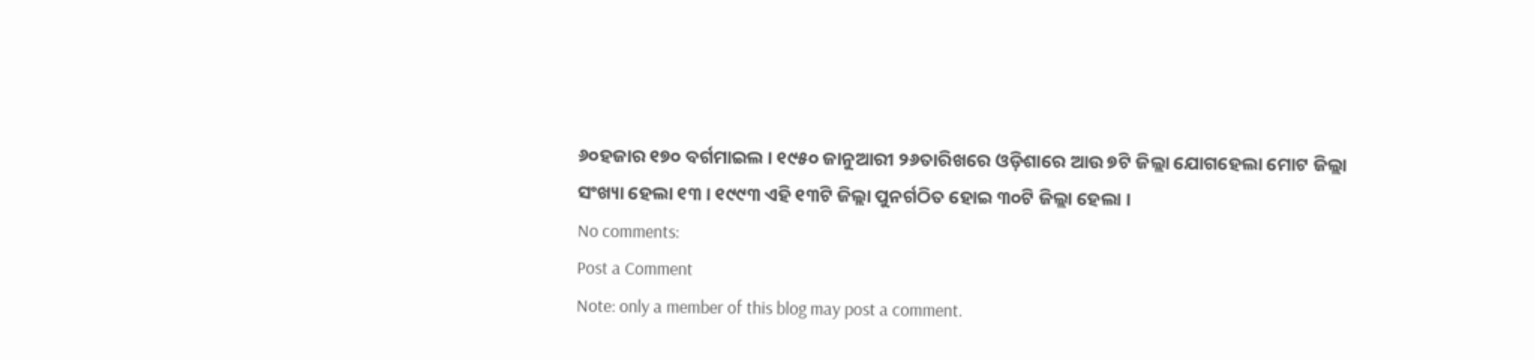୬୦ହଜାର ୧୭୦ ବର୍ଗମାଇଲ । ୧୯୫୦ ଜାନୁଆରୀ ୨୬ତାରିଖରେ ଓଡ଼ିଶାରେ ଆଉ ୭ଟି ଜିଲ୍ଲା ଯୋଗହେଲା ମୋଟ ଜିଲ୍ଲା ସଂଖ୍ୟା ହେଲା ୧୩ । ୧୯୯୩ ଏହି ୧୩ଟି ଜିଲ୍ଲା ପୁନର୍ଗଠିତ ହୋଇ ୩୦ଟି ଜିଲ୍ଲା ହେଲା ।
No comments:
Post a Comment
Note: only a member of this blog may post a comment.